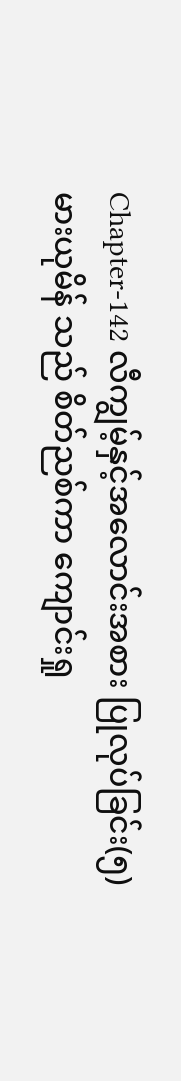Chapter-142 လီကျွမ့်နှင့်အလောင်းအစား ပြုလုပ်ခြင်း(၅)
မားယုမိန် သည် စိတ်ညစ်ကာ ကျောင်းရှု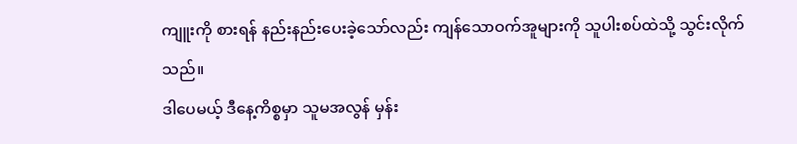ကျူးကို စားရန် နည်းနည်းပေးခဲ့သော်လည်း ကျန်သောဝက်အူများကို သူပါးစပ်ထဲသို့ သွင်းလိုက်သည်။
ဒါပေမယ့် ဒီနေ့ကိစ္စမှာ သူမအလွန် မှန်း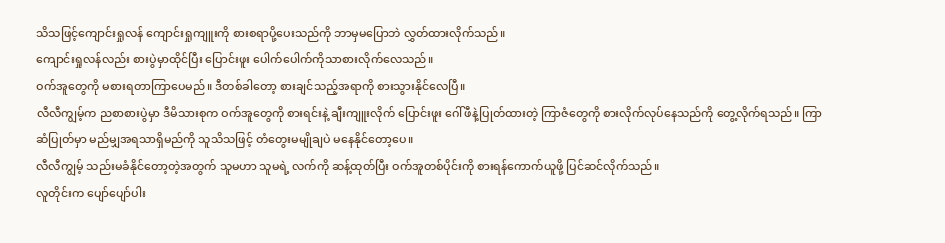သိသဖြင့်ကျောင်းရှုလန် ကျောင်းရှုကျူးကို စားစရာပို့ပေးသည်ကို ဘာမှမပြောဘဲ လွှတ်ထားလိုက်သည်။
ကျောင်းရှုလန်လည်း စားပွဲမှာထိုင်ပြီး ပြောင်းဖူး ပေါက်ပေါက်ကိုသာစားလိုက်လေသည်။
ဝက်အူတွေကို မစားရတာကြာပေမည်။ ဒီတစ်ခါတော့ စားချင်သည့်အရာကို စားသွားနိုင်လေပြီ။
လီလီကျွမ့်က ညစာစားပွဲမှာ ဒီမိသားစုက ဝက်အူတွေကို စားရင်းနဲ့ ချီးကျူးလိုက် ပြောင်းဖူး ဂေါ်ဖီနဲ့ပြုတ်ထားတဲ့ ကြာဇံတွေကို စားလိုက်လုပ်နေသည်ကို တွေ့လိုက်ရသည်။ ကြာဆံပြုတ်မှာ မည်မျှအရသာရှိမည်ကို သူသိသဖြင့် တံတွေးမမျိုချပဲ မနေနိုင်တော့ပေ။
လီလီကျွမ့် သည်းမခံနိုင်တော့တဲ့အတွက် သူမဟာ သူမရဲ့ လက်ကို ဆန့်ထုတ်ပြီး ဝက်အူတစ်ပိုင်းကို စားရန်ကောက်ယူဖို့ ပြင်ဆင်လိုက်သည်။
လူတိုင်းက ပျော်ပျော်ပါး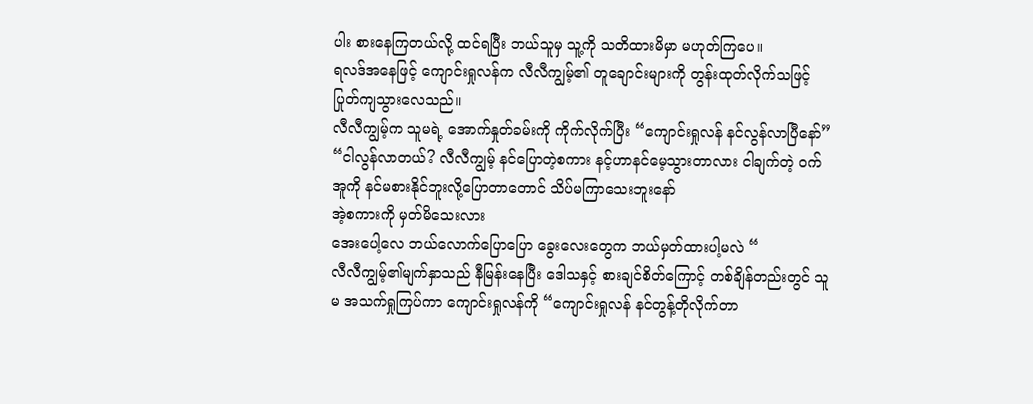ပါး စားနေကြတယ်လို့ ထင်ရပြီး ဘယ်သူမှ သူ့ကို သတိထားမိမှာ မဟုတ်ကြပေ။
ရလဒ်အနေဖြင့် ကျောင်းရှုလန်က လီလီကျွမ့်၏ တူချောင်းများကို တွန်းထုတ်လိုက်သဖြင့် ပြုတ်ကျသွားလေသည်။
လီလီကျွမ့်က သူမရဲ့ အောက်နှုတ်ခမ်းကို ကိုက်လိုက်ပြီး “ကျောင်းရှုလန် နင်လွန်လာပြီနော်”
“ငါလွန်လာတယ်? လီလီကျွမ့် နင်ပြောတဲ့စကား နင့်ဟာနင်မေ့သွားတာလား ငါချက်တဲ့ ဝက်အူကို နင်မစားနိုင်ဘူးလို့ပြောတာတောင် သိပ်မကြာသေးဘူးနော်
အဲ့စကားကို မှတ်မိသေးလား
အေးပေါ့လေ ဘယ်လောက်ပြောပြော ခွေးလေးတွေက ဘယ်မှတ်ထားပါ့မလဲ “
လီလီကျွမ့်၏မျက်နှာသည် နီမြန်းနေပြီး ဒေါသနှင့် စားချင်စိတ်ကြောင့် တစ်ချိန်တည်းတွင် သူမ အသက်ရှုကြပ်ကာ ကျောင်းရှုလန်ကို “ကျောင်းရှုလန် နင်တွန့်တိုလိုက်တာ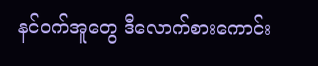နင်ဝက်အူတွေ ဒီလောက်စားကောင်း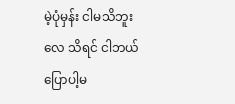မဲ့ပုံမှန်း ငါမသိဘူးလေ သိရင် ငါဘယ်ပြောပါ့မ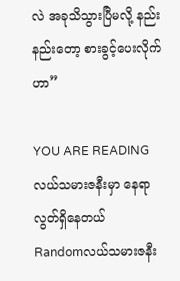လဲ အခုသိသွားပြီမလို့ နည်းနည်းတော့ စားခွင့်ပေးလိုက်ဟာ”

YOU ARE READING
လယ်သမားဇနီးမှာ နေရာလွတ်ရှိနေတယ်
Randomလယ်သမားဇနီး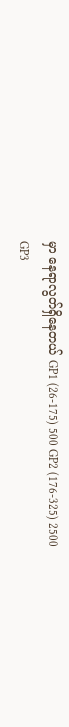မှာ နေရာလွတ်ရှိနေတယ် GP1 (26-175) 500 GP2 (176-325) 2500 GP3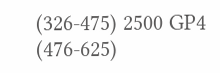(326-475) 2500 GP4 (476-625)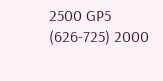2500 GP5 (626-725) 2000